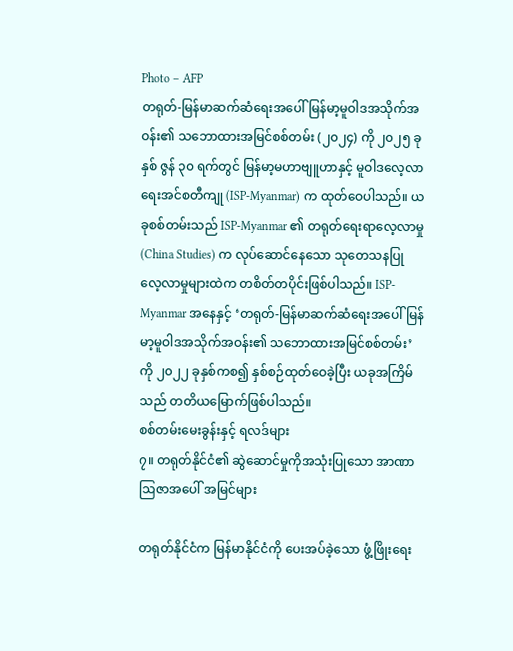Photo – AFP
တရုတ်-မြန်မာဆက်ဆံရေးအပေါ် မြန်မာ့မူဝါဒအသိုက်အဝန်း၏ သဘောထားအမြင်စစ်တမ်း (၂၀၂၄) ကို ၂၀၂၅ ခုနှစ် ဇွန် ၃၀ ရက်တွင် မြန်မာ့မဟာဗျူဟာနှင့် မူဝါဒလေ့လာရေးအင်စတီကျု (ISP-Myanmar) က ထုတ်ဝေပါသည်။ ယခုစစ်တမ်းသည် ISP-Myanmar ၏ တရုတ်ရေးရာလေ့လာမှု (China Studies) က လုပ်ဆောင်နေသော သုတေသနပြု လေ့လာမှုများထဲက တစိတ်တပိုင်းဖြစ်ပါသည်။ ISP-Myanmar အနေနှင့် ‘တရုတ်-မြန်မာဆက်ဆံရေးအပေါ် မြန်မာ့မူဝါဒအသိုက်အဝန်း၏ သဘောထားအမြင်စစ်တမ်း’ကို ၂၀၂၂ ခုနှစ်ကစ၍ နှစ်စဉ်ထုတ်ဝေခဲ့ပြီး ယခုအကြိမ်သည် တတိယမြောက်ဖြစ်ပါသည်။
စစ်တမ်းမေးခွန်းနှင့် ရလဒ်များ
၇။ တရုတ်နိုင်ငံ၏ ဆွဲဆောင်မှုကိုအသုံးပြုသော အာဏာဩဇာအပေါ် အမြင်များ

တရုတ်နိုင်ငံက မြန်မာနိုင်ငံကို ပေးအပ်ခဲ့သော ဖွံ့ဖြိုးရေး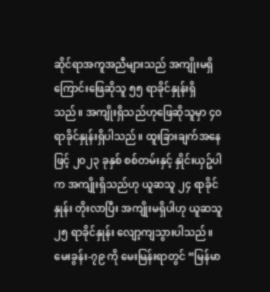ဆိုင်ရာအကူအညီများသည် အကျိုးမရှိကြောင်းဖြေဆိုသူ ၅၅ ရာခိုင်နှုန်းရှိသည်။ အကျိုးရှိသည်ဟုဖြေဆိုသူမှာ ၄၀ ရာခိုင်နှုန်းရှိပါသည်။ ထူးခြားချက်အနေဖြင့် ၂၀၂၃ ခုနှစ် စစ်တမ်းနှင့် နှိုင်းယှဥ်ပါက အကျိုးရှိသည်ဟု ယူဆသူ ၂၄ ရာခိုင်နှုန်း တိုးလာပြီး အကျိုးမရှိပါဟု ယူဆသူ ၂၅ ရာခိုင်နှုန်း လျော့ကျသွားပါသည်။
မေးခွန်း-၇၉ ကို မေးမြန်းရာတွင် “မြန်မာ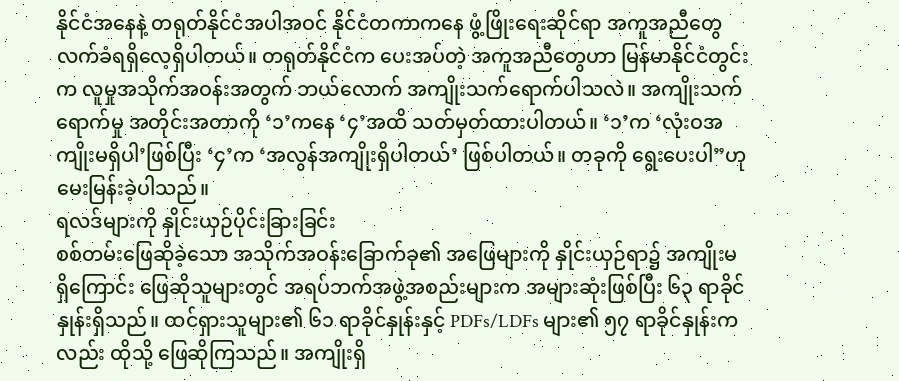နိုင်ငံအနေနဲ့ တရုတ်နိုင်ငံအပါအဝင် နိုင်ငံတကာကနေ ဖွံ့ဖြိုးရေးဆိုင်ရာ အကူအညီတွေ လက်ခံရရှိလေ့ရှိပါတယ်။ တရုတ်နိုင်ငံက ပေးအပ်တဲ့ အကူအညီတွေဟာ မြန်မာနိုင်ငံတွင်းက လူမှုအသိုက်အဝန်းအတွက် ဘယ်လောက် အကျိုးသက်ရောက်ပါသလဲ။ အကျိုးသက်ရောက်မှု အတိုင်းအတာကို ‘၁’ကနေ ‘၄’အထိ သတ်မှတ်ထားပါတယ်။ ‘၁’က ‘လုံးဝအကျိုးမရှိပါ’ဖြစ်ပြီး ‘၄’က ‘အလွန်အကျိုးရှိပါတယ်’ ဖြစ်ပါတယ်။ တခုကို ရွေးပေးပါ”ဟု မေးမြန်းခဲ့ပါသည်။
ရလဒ်များကို နှိုင်းယှဉ်ပိုင်းခြားခြင်း
စစ်တမ်းဖြေဆိုခဲ့သော အသိုက်အဝန်းခြောက်ခု၏ အဖြေများကို နှိုင်းယှဉ်ရာ၌ အကျိုးမရှိကြောင်း ဖြေဆိုသူများတွင် အရပ်ဘက်အဖွဲ့အစည်းများက အများဆုံးဖြစ်ပြီး ၆၃ ရာခိုင်နှုန်းရှိသည်။ ထင်ရှားသူများ၏ ၆၁ ရာခိုင်နှုန်းနှင့် PDFs/LDFs များ၏ ၅၇ ရာခိုင်နှုန်းကလည်း ထိုသို့ ဖြေဆိုကြသည်။ အကျိုးရှိ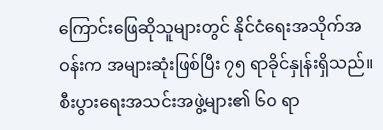ကြောင်းဖြေဆိုသူများတွင် နိုင်ငံရေးအသိုက်အဝန်းက အများဆုံးဖြစ်ပြီး ၇၅ ရာခိုင်နှုန်းရှိသည်။ စီးပွားရေးအသင်းအဖွဲ့များ၏ ၆၀ ရာ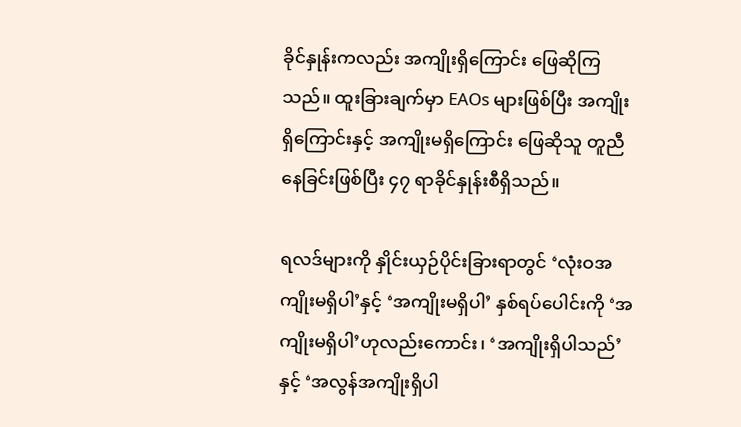ခိုင်နှုန်းကလည်း အကျိုးရှိကြောင်း ဖြေဆိုကြသည်။ ထူးခြားချက်မှာ EAOs များဖြစ်ပြီး အကျိုးရှိကြောင်းနှင့် အကျိုးမရှိကြောင်း ဖြေဆိုသူ တူညီနေခြင်းဖြစ်ပြီး ၄၇ ရာခိုင်နှုန်းစီရှိသည်။

ရလဒ်များကို နှိုင်းယှဉ်ပိုင်းခြားရာတွင် ‘လုံးဝအကျိုးမရှိပါ’နှင့် ‘အကျိုးမရှိပါ’ နှစ်ရပ်ပေါင်းကို ‘အကျိုးမရှိပါ’ဟုလည်းကောင်း၊ ‘အကျိုးရှိပါသည်’နှင့် ‘အလွန်အကျိုးရှိပါ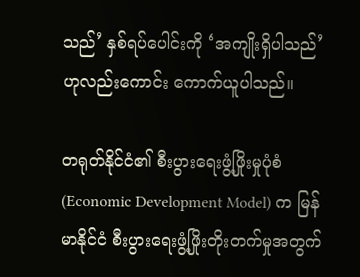သည်’ နှစ်ရပ်ပေါင်းကို ‘အကျိုးရှိပါသည်’ဟုလည်းကောင်း ကောက်ယူပါသည်။

တရုတ်နိုင်ငံ၏ စီးပွားရေးဖွံ့ဖြိုးမှုပုံစံ (Economic Development Model) က မြန်မာနိုင်ငံ စီးပွားရေးဖွံ့ဖြိုးတိုးတက်မှုအတွက်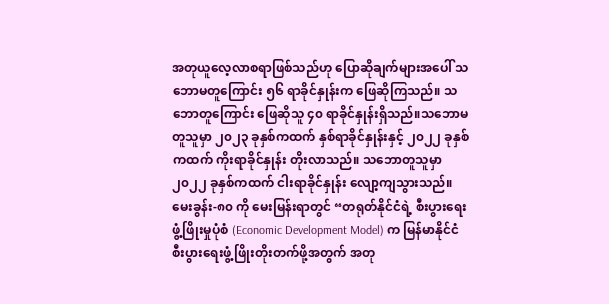အတုယူလေ့လာစရာဖြစ်သည်ဟု ပြောဆိုချက်များအပေါ် သဘောမတူကြောင်း ၅၆ ရာခိုင်နှုန်းက ဖြေဆိုကြသည်။ သဘောတူကြောင်း ဖြေဆိုသူ ၄၀ ရာခိုင်နှုန်းရှိသည်။သဘောမတူသူမှာ ၂၀၂၃ ခုနှစ်ကထက် နှစ်ရာခိုင်နှုန်းနှင့် ၂၀၂၂ ခုနှစ်ကထက် ကိုးရာခိုင်နှုန်း တိုးလာသည်။ သဘောတူသူမှာ ၂၀၂၂ ခုနှစ်ကထက် ငါးရာခိုင်နှုန်း လျော့ကျသွားသည်။
မေးခွန်း-၈၀ ကို မေးမြန်းရာတွင် “တရုတ်နိုင်ငံရဲ့ စီးပွားရေးဖွံ့ဖြိုးမှုပုံစံ (Economic Development Model) က မြန်မာနိုင်ငံစီးပွားရေးဖွံ့ဖြိုးတိုးတက်ဖို့အတွက် အတု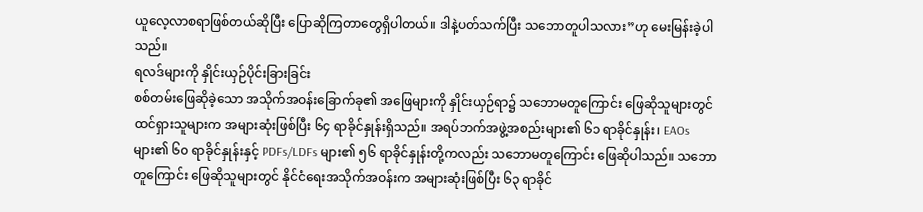ယူလေ့လာစရာဖြစ်တယ်ဆိုပြီး ပြောဆိုကြတာတွေရှိပါတယ်။ ဒါနဲ့ပတ်သက်ပြီး သဘောတူပါသလား”ဟု မေးမြန်းခဲ့ပါသည်။
ရလဒ်များကို နှိုင်းယှဉ်ပိုင်းခြားခြင်း
စစ်တမ်းဖြေဆိုခဲ့သော အသိုက်အဝန်းခြောက်ခု၏ အဖြေများကို နှိုင်းယှဉ်ရာ၌ သဘောမတူကြောင်း ဖြေဆိုသူများတွင် ထင်ရှားသူများက အများဆုံးဖြစ်ပြီး ၆၄ ရာခိုင်နှုန်းရှိသည်။ အရပ်ဘက်အဖွဲ့အစည်းများ၏ ၆၁ ရာခိုင်နှုန်း၊ EAOs များ၏ ၆၀ ရာခိုင်နှုန်းနှင့် PDFs/LDFs များ၏ ၅၆ ရာခိုင်နှုန်းတို့ကလည်း သဘောမတူကြောင်း ဖြေဆိုပါသည်။ သဘောတူကြောင်း ဖြေဆိုသူများတွင် နိုင်ငံရေးအသိုက်အဝန်းက အများဆုံးဖြစ်ပြီး ၆၃ ရာခိုင်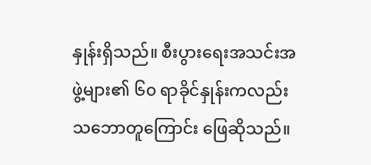နှုန်းရှိသည်။ စီးပွားရေးအသင်းအဖွဲ့များ၏ ၆၀ ရာခိုင်နှုန်းကလည်း သဘောတူကြောင်း ဖြေဆိုသည်။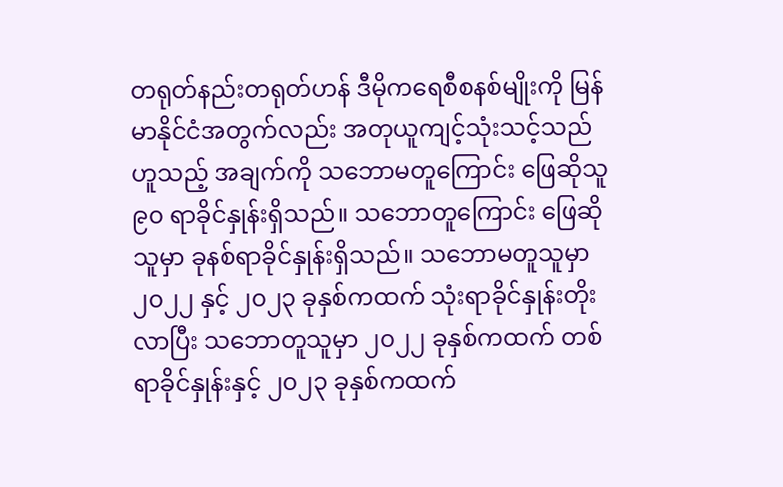တရုတ်နည်းတရုတ်ဟန် ဒီမိုကရေစီစနစ်မျိုးကို မြန်မာနိုင်ငံအတွက်လည်း အတုယူကျင့်သုံးသင့်သည်ဟူသည့် အချက်ကို သဘောမတူကြောင်း ဖြေဆိုသူ ၉၀ ရာခိုင်နှုန်းရှိသည်။ သဘောတူကြောင်း ဖြေဆိုသူမှာ ခုနစ်ရာခိုင်နှုန်းရှိသည်။ သဘောမတူသူမှာ ၂၀၂၂ နှင့် ၂၀၂၃ ခုနှစ်ကထက် သုံးရာခိုင်နှုန်းတိုးလာပြီး သဘောတူသူမှာ ၂၀၂၂ ခုနှစ်ကထက် တစ်ရာခိုင်နှုန်းနှင့် ၂၀၂၃ ခုနှစ်ကထက်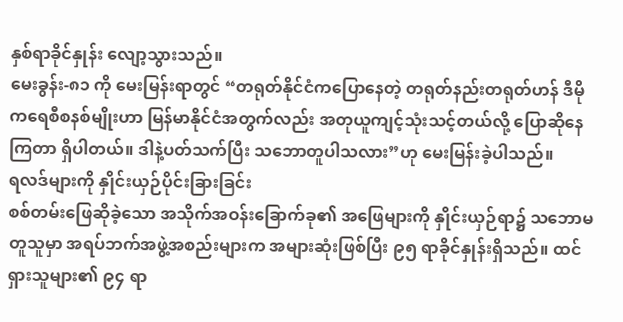နှစ်ရာခိုင်နှုန်း လျော့သွားသည်။
မေးခွန်း-၈၁ ကို မေးမြန်းရာတွင် “တရုတ်နိုင်ငံကပြောနေတဲ့ တရုတ်နည်းတရုတ်ဟန် ဒီမိုကရေစီစနစ်မျိုးဟာ မြန်မာနိုင်ငံအတွက်လည်း အတုယူကျင့်သုံးသင့်တယ်လို့ ပြောဆိုနေကြတာ ရှိပါတယ်။ ဒါနဲ့ပတ်သက်ပြီး သဘောတူပါသလား”ဟု မေးမြန်းခဲ့ပါသည်။
ရလဒ်များကို နှိုင်းယှဉ်ပိုင်းခြားခြင်း
စစ်တမ်းဖြေဆိုခဲ့သော အသိုက်အဝန်းခြောက်ခု၏ အဖြေများကို နှိုင်းယှဉ်ရာ၌ သဘောမတူသူမှာ အရပ်ဘက်အဖွဲ့အစည်းများက အများဆုံးဖြစ်ပြီး ၉၅ ရာခိုင်နှုန်းရှိသည်။ ထင်ရှားသူများ၏ ၉၄ ရာ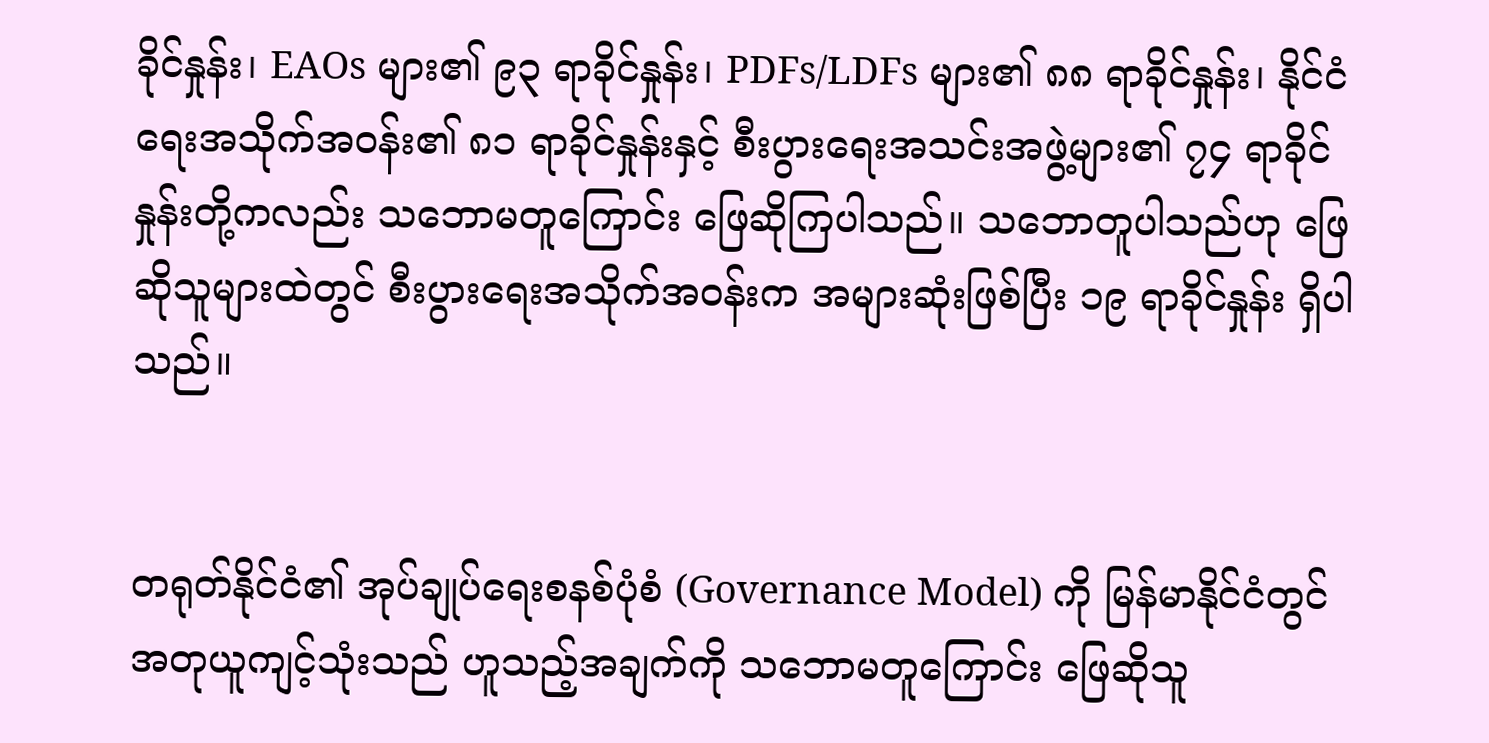ခိုင်နှုန်း၊ EAOs များ၏ ၉၃ ရာခိုင်နှုန်း၊ PDFs/LDFs များ၏ ၈၈ ရာခိုင်နှုန်း၊ နိုင်ငံရေးအသိုက်အဝန်း၏ ၈၁ ရာခိုင်နှုန်းနှင့် စီးပွားရေးအသင်းအဖွဲ့များ၏ ၇၄ ရာခိုင်နှုန်းတို့ကလည်း သဘောမတူကြောင်း ဖြေဆိုကြပါသည်။ သဘောတူပါသည်ဟု ဖြေဆိုသူများထဲတွင် စီးပွားရေးအသိုက်အဝန်းက အများဆုံးဖြစ်ပြီး ၁၉ ရာခိုင်နှုန်း ရှိပါသည်။


တရုတ်နိုင်ငံ၏ အုပ်ချုပ်ရေးစနစ်ပုံစံ (Governance Model) ကို မြန်မာနိုင်ငံတွင် အတုယူကျင့်သုံးသည် ဟူသည့်အချက်ကို သဘောမတူကြောင်း ဖြေဆိုသူ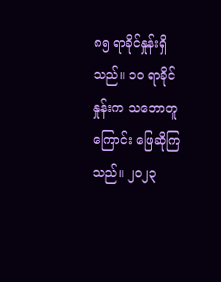၈၅ ရာခိုင်နှုန်းရှိသည်။ ၁၀ ရာခိုင်နှုန်းက သဘောတူကြောင်း ဖြေဆိုကြသည်။ ၂၀၂၃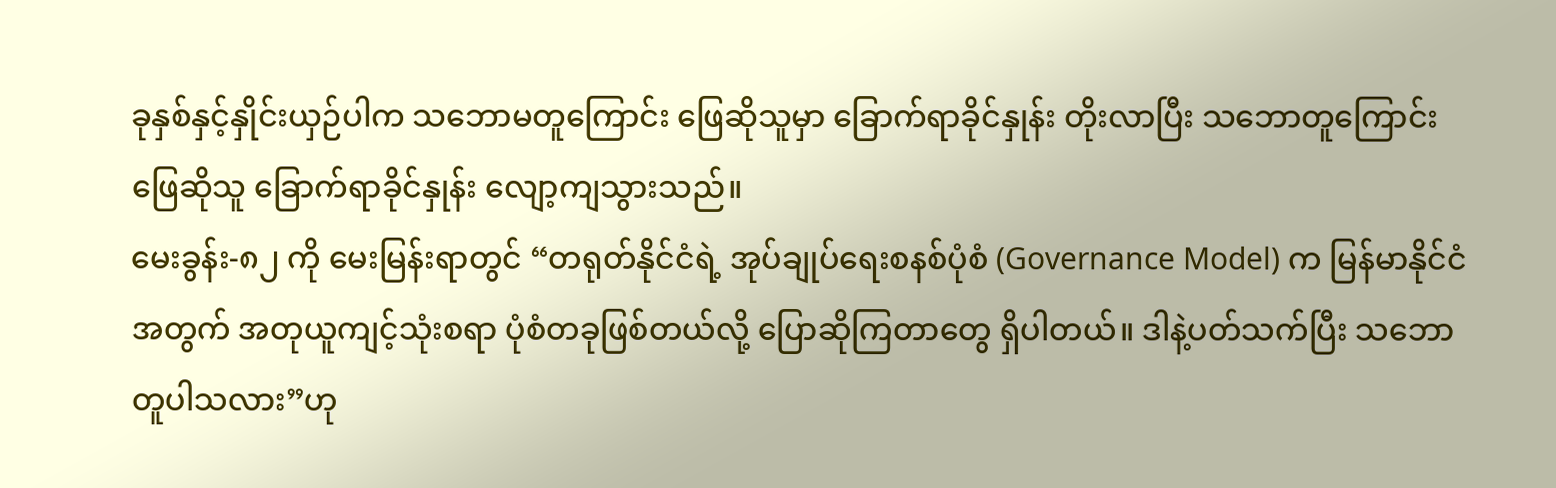ခုနှစ်နှင့်နှိုင်းယှဉ်ပါက သဘောမတူကြောင်း ဖြေဆိုသူမှာ ခြောက်ရာခိုင်နှုန်း တိုးလာပြီး သဘောတူကြောင်း ဖြေဆိုသူ ခြောက်ရာခိုင်နှုန်း လျော့ကျသွားသည်။
မေးခွန်း-၈၂ ကို မေးမြန်းရာတွင် “တရုတ်နိုင်ငံရဲ့ အုပ်ချုပ်ရေးစနစ်ပုံစံ (Governance Model) က မြန်မာနိုင်ငံအတွက် အတုယူကျင့်သုံးစရာ ပုံစံတခုဖြစ်တယ်လို့ ပြောဆိုကြတာတွေ ရှိပါတယ်။ ဒါနဲ့ပတ်သက်ပြီး သဘောတူပါသလား”ဟု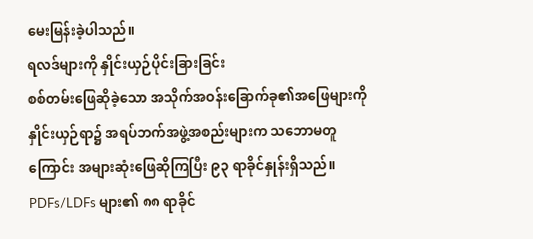မေးမြန်းခဲ့ပါသည်။
ရလဒ်များကို နှိုင်းယှဉ်ပိုင်းခြားခြင်း
စစ်တမ်းဖြေဆိုခဲ့သော အသိုက်အဝန်းခြောက်ခု၏အဖြေများကို နှိုင်းယှဉ်ရာ၌ အရပ်ဘက်အဖွဲ့အစည်းများက သဘောမတူကြောင်း အများဆုံးဖြေဆိုကြပြီး ၉၃ ရာခိုင်နှုန်းရှိသည်။ PDFs/LDFs များ၏ ၈၈ ရာခိုင်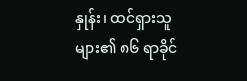နှုန်း၊ ထင်ရှားသူများ၏ ၈၆ ရာခိုင်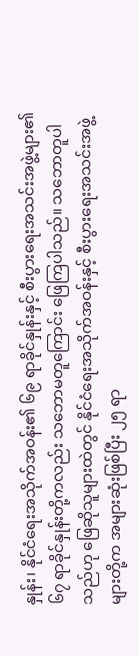နှုန်း၊ နိုင်ငံရေးအသိုက်အဝန်း၏ ၆၉ ရာခိုင်နှုန်းနှင့် စီးပွားရေးအသင်းအဖွဲ့များ၏ ၆၇ ရာခိုင်နှုန်းတို့ကလည်း သဘောမတူကြောင်း ဖြေကြပါသည်။ သဘောတူပါသည်ဟု ဖြေဆိုသူများထဲတွင် နိုင်ငံရေးအသိုက်အဝန်းနှင့် စီးပွားရေးအသင်းအဖွဲ့များတို့က အများဆုံးဖြစ်ပြီး ၂၅ ရာ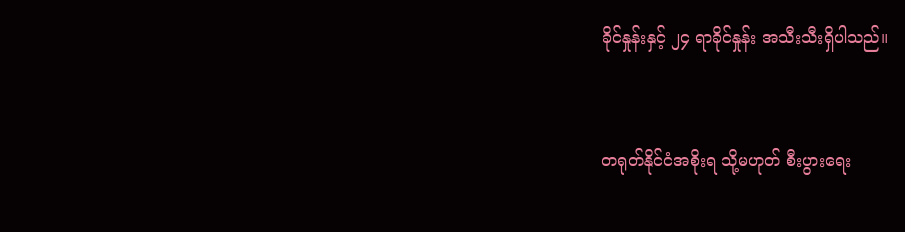ခိုင်နှုန်းနှင့် ၂၄ ရာခိုင်နှုန်း အသီးသီးရှိပါသည်။


တရုတ်နိုင်ငံအစိုးရ သို့မဟုတ် စီးပွားရေး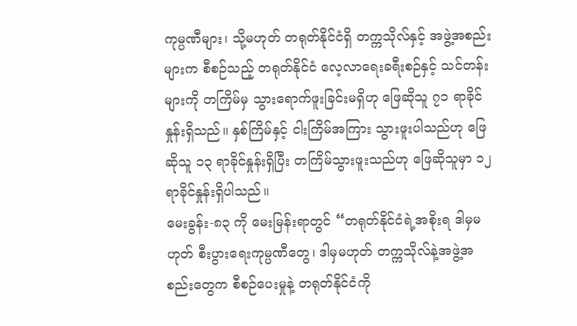ကုမ္ပဏီများ၊ သို့မဟုတ် တရုတ်နိုင်ငံရှိ တက္ကသိုလ်နှင့် အဖွဲ့အစည်းများက စီစဉ်သည့် တရုတ်နိုင်ငံ လေ့လာရေးခရီးစဉ်နှင့် သင်တန်းများကို တကြိမ်မှ သွားရောက်ဖူးခြင်းမရှိဟု ဖြေဆိုသူ ၇၁ ရာခိုင်နှုန်းရှိသည်။ နှစ်ကြိမ်နှင့် ငါးကြိမ်အကြား သွားဖူးပါသည်ဟု ဖြေဆိုသူ ၁၃ ရာခိုင်နှုန်းရှိပြီး တကြိမ်သွားဖူးသည်ဟု ဖြေဆိုသူမှာ ၁၂ ရာခိုင်နှုန်းရှိပါသည်။
မေးခွန်း-၈၃ ကို မေးမြန်းရာတွင် “တရုတ်နိုင်ငံရဲ့အစိုးရ ဒါမှမဟုတ် စီးပွားရေးကုမ္ပဏီတွေ၊ ဒါမှမဟုတ် တက္ကသိုလ်နဲ့အဖွဲ့အစည်းတွေက စီစဉ်ပေးမှုနဲ့ တရုတ်နိုင်ငံကို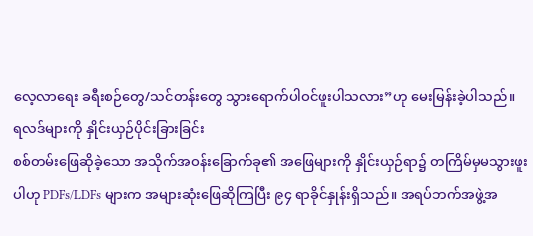လေ့လာရေး ခရီးစဉ်တွေ/သင်တန်းတွေ သွားရောက်ပါဝင်ဖူးပါသလား”ဟု မေးမြန်းခဲ့ပါသည်။
ရလဒ်များကို နှိုင်းယှဉ်ပိုင်းခြားခြင်း
စစ်တမ်းဖြေဆိုခဲ့သော အသိုက်အဝန်းခြောက်ခု၏ အဖြေများကို နှိုင်းယှဉ်ရာ၌ တကြိမ်မှမသွားဖူးပါဟု PDFs/LDFs များက အများဆုံးဖြေဆိုကြပြီး ၉၄ ရာခိုင်နှုန်းရှိသည်။ အရပ်ဘက်အဖွဲ့အ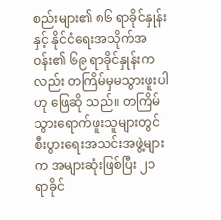စည်းများ၏ ၈၆ ရာခိုင်နှုန်းနှင့် နိုင်ငံရေးအသိုက်အဝန်း၏ ၆၉ ရာခိုင်နှုန်းကလည်း တကြိမ်မှမသွားဖူးပါဟု ဖြေဆို သည်။ တကြိမ်သွားရောက်ဖူးသူများတွင် စီးပွားရေးအသင်းအဖွဲ့များက အများဆုံးဖြစ်ပြီး ၂၁ ရာခိုင်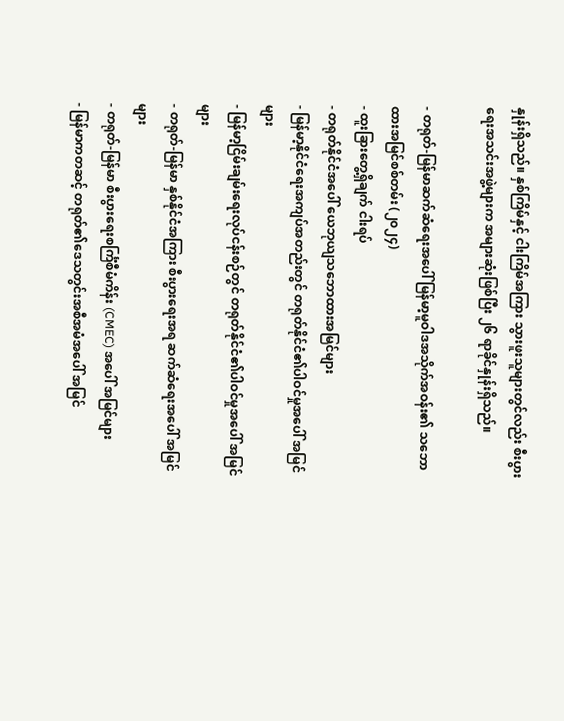နှုန်းရှိသည်။ နှစ်ကြိမ်နှင့် ငါးကြိမ်အကြား သွားဖူးသူများတွင်လည်း စီးပွားရေးအသင်းအဖွဲ့များက အများဆုံးဖြစ်ပြီး ၂၆ ရာခိုင်နှုန်းရှိသည်။

- တရုတ်-မြန်မာဆက်ဆံရေးအပေါ် မြန်မာ့မူဝါဒအသိုက်အဝန်း၏ သဘောထားအမြင်စစ်တမ်း (၂၀၂၄)
- ထူးခြားတွေ့ရှိချက် ငါးရပ်
- တရုတ်နိုင်ငံအပေါ် ယေဘုယျသဘောထားအမြင်များ
- မြန်မာ့နိုင်ငံရေးအကျပ်အတည်းတွင် တရုတ်နိုင်ငံ၏ပါဝင်မှုအပေါ် အမြင်များ
- မြန်မာ့ငြိမ်းချမ်းရေးလုပ်ငန်းစဉ်တွင် တရုတ်နိုင်ငံ၏ပါဝင်မှုအပေါ် အမြင်များ
- တရုတ်-မြန်မာ နှစ်နိုင်ငံအကြား စီးပွားရေးအရ ဆက်ဆံရေးအပေါ် အမြင်များ
- တရုတ်-မြန်မာ စီးပွားရေးစင်္ကြံစီမံကိန်း (CMEC) အပေါ် အမြင်များ
- မြန်မာကတဆင့် တရုတ်၏ဒေသတွင်းအစီအမံအပေါ် အမြင်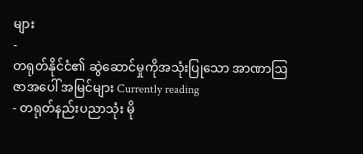များ
-
တရုတ်နိုင်ငံ၏ ဆွဲဆောင်မှုကိုအသုံးပြုသော အာဏာဩဇာအပေါ် အမြင်များ Currently reading
- တရုတ်နည်းပညာသုံး မို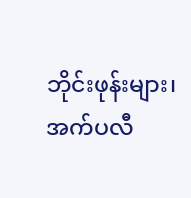ဘိုင်းဖုန်းများ၊ အက်ပလီ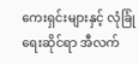ကေးရှင်းများနှင့် လုံခြုံရေးဆိုင်ရာ အီလက်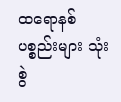ထရောနစ်ပစ္စည်းများ သုံးစွဲ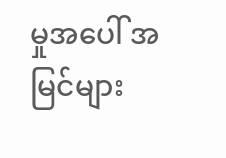မှုအပေါ် အမြင်များ